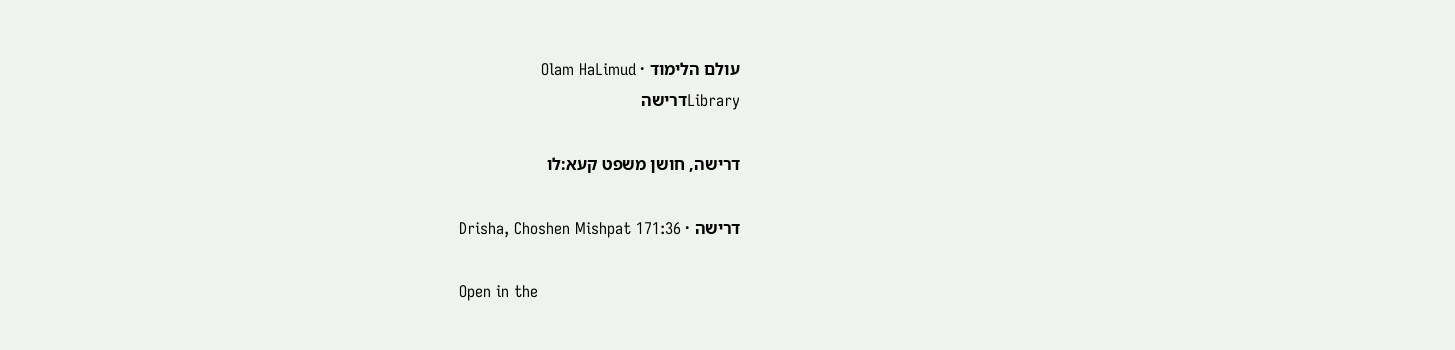עולם הלימוד · Olam HaLimud
Libraryדרישה

דרישה, חושן משפט קעא:לו

דרישה · Drisha, Choshen Mishpat 171:36

Open in the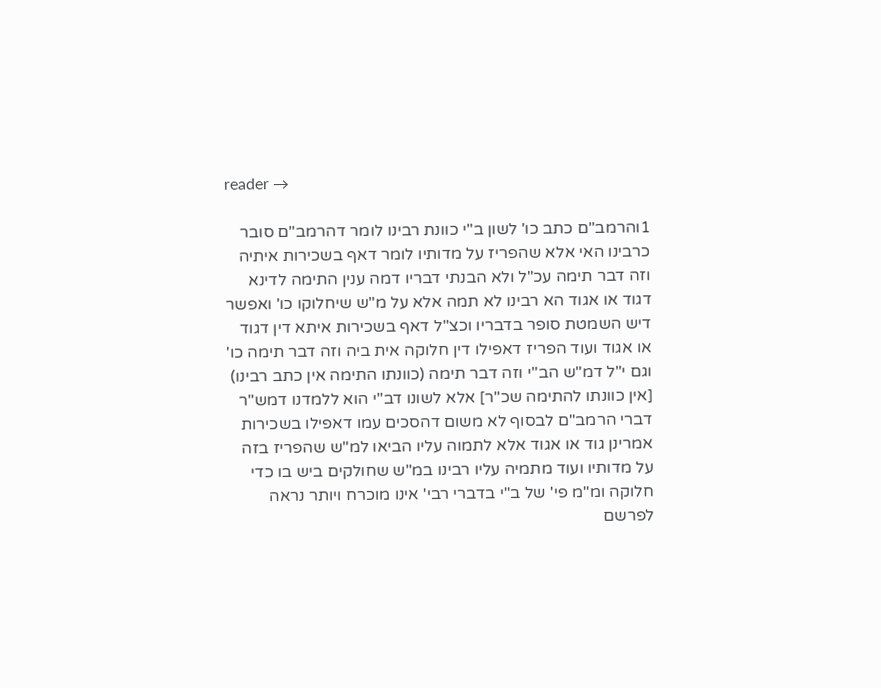reader →

1והרמב"ם כתב כו' לשון ב"י כוונת רבינו לומר דהרמב"ם סובר כרבינו האי אלא שהפריז על מדותיו לומר דאף בשכירות איתיה וזה דבר תימה עכ"ל ולא הבנתי דבריו דמה ענין התימה לדינא דגוד או אגוד הא רבינו לא תמה אלא על מ"ש שיחלוקו כו' ואפשר דיש השמטת סופר בדבריו וכצ"ל דאף בשכירות איתא דין דגוד או אגוד ועוד הפריז דאפילו דין חלוקה אית ביה וזה דבר תימה כו' וגם י"ל דמ"ש הב"י וזה דבר תימה (כוונתו התימה אין כתב רבינו) [אין כוונתו להתימה שכ"ר] אלא לשונו דב"י הוא ללמדנו דמש"ר דברי הרמב"ם לבסוף לא משום דהסכים עמו דאפילו בשכירות אמרינן גוד או אגוד אלא לתמוה עליו הביאו למ"ש שהפריז בזה על מדותיו ועוד מתמיה עליו רבינו במ"ש שחולקים ביש בו כדי חלוקה ומ"מ פי' של ב"י בדברי רבי' אינו מוכרח ויותר נראה לפרשם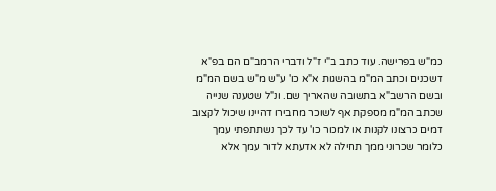כמ"ש בפרישה. עוד כתב ב"י ז"ל ודברי הרמב"ם הם בפ"א דשכנים וכתב המ"מ בהשגות א"א כו' ע"ש מ"ש בשם המ"מ ובשם הרשב"א בתשובה שהאריך שם. ונ"ל שטענה שנייה שכתב המ"מ מספקת אף לשוכר מחבירו דהיינו שיכול לקצוב דמים כרצונו לקנות או למכור כו' עד לכך נשתתפתי עמך כלומר שכרוני ממך תחילה לא אדעתא לדור עמך אלא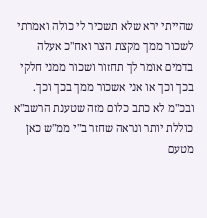שהייתי ירא שלא תשכיר לי כולה ואמרתי לשכור ממך מקצת הצר ואח"כ אעלה בדמים אומר לך תחזור ושכור ממני חלקי בכך וכך או אני אשכור ממך בכך וכך. ובכ"מ לא כתב כלום מזה שטענת הרשב"א כוללת יותר ונראה שחזר ב"י ממ"ש כאן מטעם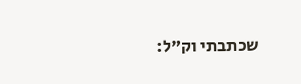שכתבתי וק"ל: